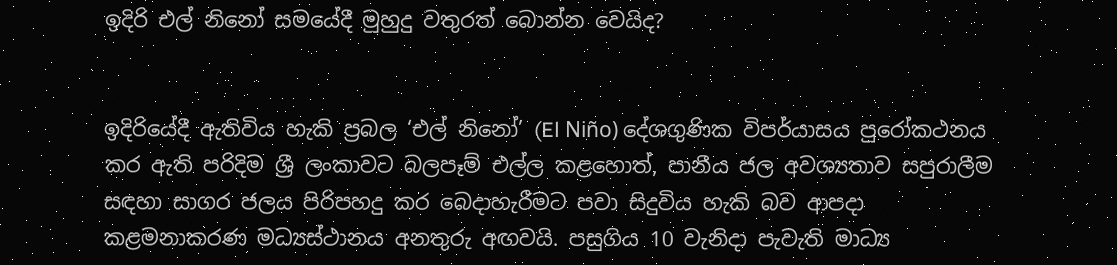ඉදිරි එල් නිනෝ සමයේදී මුහුදු වතුරත් බොන්න වෙයිද?


ඉදිරියේදී ඇතිවිය හැකි ප්‍රබල ‘එල් නිනෝ’ (El Niño) දේශගුණික විපර්යාසය පුරෝකථනය කර ඇති පරිදිම ශ්‍රී ලංකාවට බලපෑම් එල්ල කළහොත්, පානීය ජල අවශ්‍යතාව සපුරාලීම සඳහා සාගර ජලය පිරිපහදු කර බෙදාහැරීමට පවා සිදුවිය හැකි බව ආපදා කළමනාකරණ මධ්‍යස්ථානය අනතුරු අඟවයි. පසුගිය 10 වැනිදා පැවැති මාධ්‍ය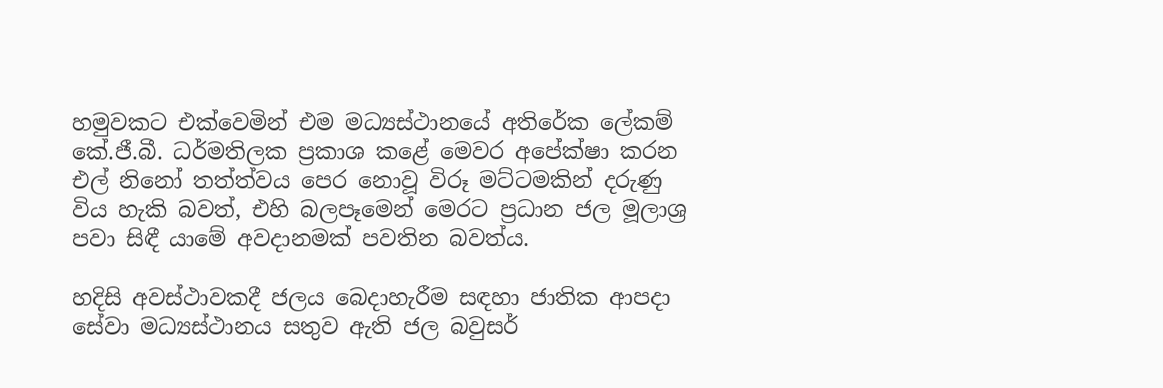හමුවකට එක්වෙමින් එම මධ්‍යස්ථානයේ අතිරේක ලේකම් කේ.ජී.බී. ධර්මතිලක ප්‍රකාශ කළේ මෙවර අපේක්ෂා කරන එල් නිනෝ තත්ත්වය පෙර නොවූ විරූ මට්ටමකින් දරුණු විය හැකි බවත්, එහි බලපෑමෙන් මෙරට ප්‍රධාන ජල මූලාශ්‍ර පවා සිඳී යාමේ අවදානමක් පවතින බවත්ය.

හදිසි අවස්ථාවකදී ජලය බෙදාහැරීම සඳහා ජාතික ආපදා සේවා මධ්‍යස්ථානය සතුව ඇති ජල බවුසර්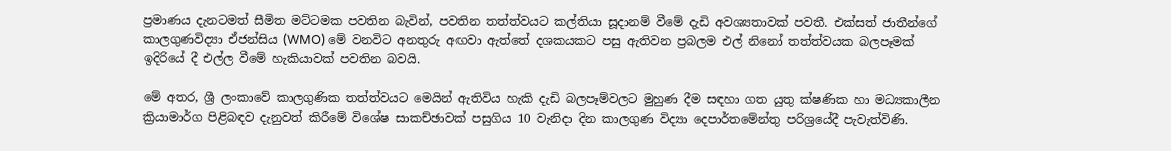ප්‍රමාණය දැනටමත් සීමිත මට්ටමක පවතින බැවින්, පවතින තත්ත්වයට කල්තියා සූදානම් වීමේ දැඩි අවශ්‍යතාවක් පවතී. එක්සත් ජාතීන්ගේ කාලගුණවිද්‍යා ඒජන්සිය (WMO) මේ වනවිට අනතුරු අඟවා ඇත්තේ දශකයකට පසු ඇතිවන ප්‍රබලම එල් නිනෝ තත්ත්වයක බලපෑමක් ඉදිරියේ දී එල්ල වීමේ හැකියාවක් පවතින බවයි.

මේ අතර, ශ්‍රී ලංකාවේ කාලගුණික තත්ත්වයට මෙයින් ඇතිවිය හැකි දැඩි බලපෑම්වලට මුහුණ දීම සඳහා ගත යුතු ක්ෂණික හා මධ්‍යකාලීන ක්‍රියාමාර්ග පිළිබඳව දැනුවත් කිරීමේ විශේෂ සාකච්ඡාවක් පසුගිය 10 වැනිදා දින කාලගුණ විද්‍යා දෙපාර්තමේන්තු පරිශ්‍රයේදී පැවැත්විණි.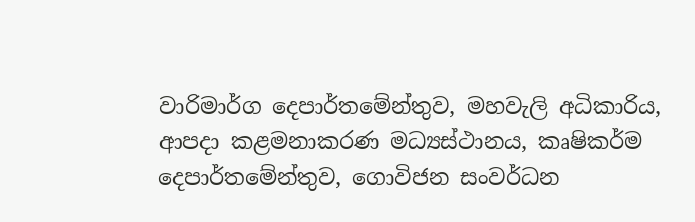වාරිමාර්ග දෙපාර්තමේන්තුව, මහවැලි අධිකාරිය, ආපදා කළමනාකරණ මධ්‍යස්ථානය, කෘෂිකර්ම දෙපාර්තමේන්තුව, ගොවිජන සංවර්ධන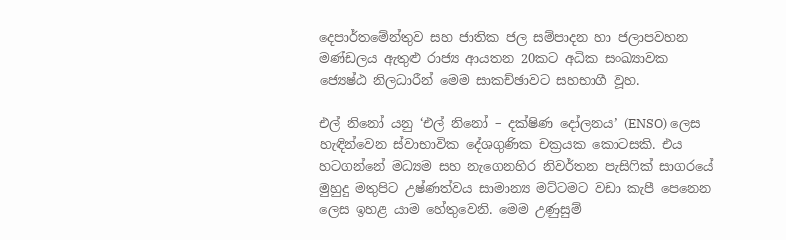දෙපාර්තමේන්තුව සහ ජාතික ජල සම්පාදන හා ජලාපවහන මණ්ඩලය ඇතුළු රාජ්‍ය ආයතන 20කට අධික සංඛ්‍යාවක ජ්‍යෙෂ්ඨ නිලධාරීන් මෙම සාකච්ඡාවට සහභාගී වූහ.

එල් නිනෝ යනු ‘එල් නිනෝ – දක්ෂිණ දෝලනය’ (ENSO) ලෙස හැඳින්වෙන ස්වාභාවික දේශගුණික චක්‍රයක කොටසකි. එය හටගන්නේ මධ්‍යම සහ නැගෙනහිර නිවර්තන පැසිෆික් සාගරයේ මුහුදු මතුපිට උෂ්ණත්වය සාමාන්‍ය මට්ටමට වඩා කැපී පෙනෙන ලෙස ඉහළ යාම හේතුවෙනි. මෙම උණුසුම්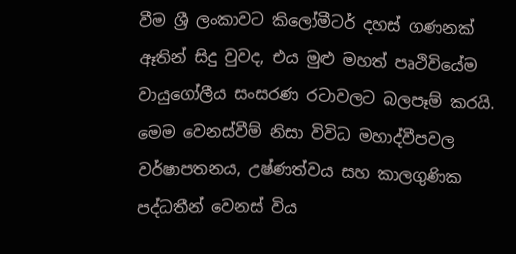වීම ශ්‍රී ලංකාවට කිලෝමීටර් දහස් ගණනක් ඈතින් සිදු වුවද, එය මුළු මහත් පෘථිවියේම වායුගෝලීය සංසරණ රටාවලට බලපෑම් කරයි. මෙම වෙනස්වීම් නිසා විවිධ මහාද්වීපවල වර්ෂාපතනය, උෂ්ණත්වය සහ කාලගුණික පද්ධතීන් වෙනස් විය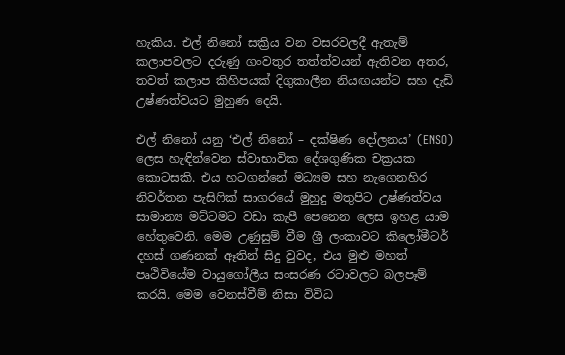හැකිය. එල් නිනෝ සක්‍රිය වන වසරවලදී ඇතැම් කලාපවලට දරුණු ගංවතුර තත්ත්වයන් ඇතිවන අතර, තවත් කලාප කිහිපයක් දිගුකාලීන නියඟයන්ට සහ දැඩි උෂ්ණත්වයට මුහුණ දෙයි.

එල් නිනෝ යනු ‘එල් නිනෝ – දක්ෂිණ දෝලනය’ (ENSO) ලෙස හැඳින්වෙන ස්වාභාවික දේශගුණික චක්‍රයක කොටසකි. එය හටගන්නේ මධ්‍යම සහ නැගෙනහිර නිවර්තන පැසිෆික් සාගරයේ මුහුදු මතුපිට උෂ්ණත්වය සාමාන්‍ය මට්ටමට වඩා කැපී පෙනෙන ලෙස ඉහළ යාම හේතුවෙනි. මෙම උණුසුම් වීම ශ්‍රී ලංකාවට කිලෝමීටර් දහස් ගණනක් ඈතින් සිදු වුවද, එය මුළු මහත් පෘථිවියේම වායුගෝලීය සංසරණ රටාවලට බලපෑම් කරයි. මෙම වෙනස්වීම් නිසා විවිධ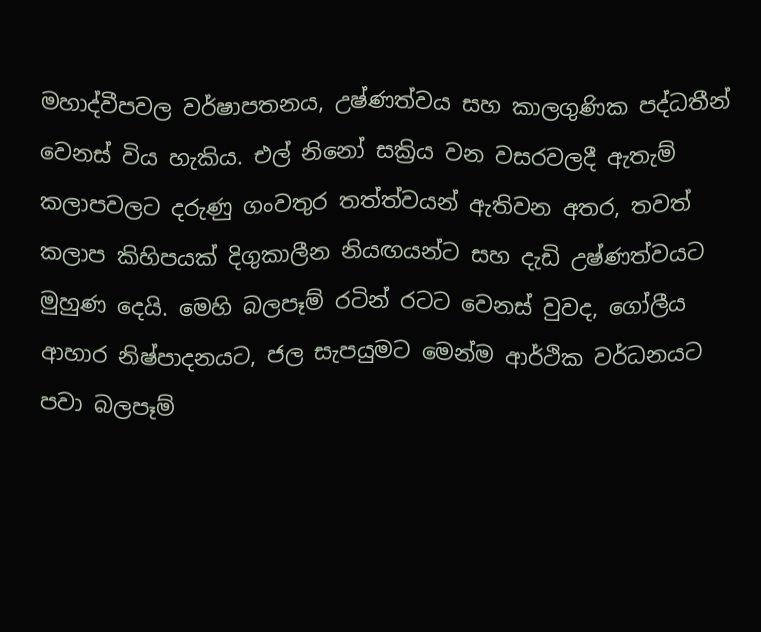මහාද්වීපවල වර්ෂාපතනය, උෂ්ණත්වය සහ කාලගුණික පද්ධතීන් වෙනස් විය හැකිය. එල් නිනෝ සක්‍රිය වන වසරවලදී ඇතැම් කලාපවලට දරුණු ගංවතුර තත්ත්වයන් ඇතිවන අතර, තවත් කලාප කිහිපයක් දිගුකාලීන නියඟයන්ට සහ දැඩි උෂ්ණත්වයට මුහුණ දෙයි. මෙහි බලපෑම් රටින් රටට වෙනස් වුවද, ගෝලීය ආහාර නිෂ්පාදනයට, ජල සැපයුමට මෙන්ම ආර්ථික වර්ධනයට පවා බලපෑම්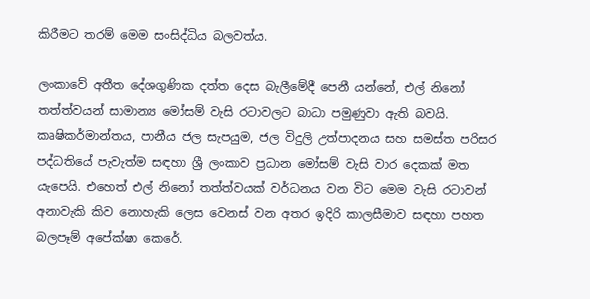කිරීමට තරම් මෙම සංසිද්ධිය බලවත්ය.

ලංකාවේ අතීත දේශගුණික දත්ත දෙස බැලීමේදී පෙනී යන්නේ, එල් නිනෝ තත්ත්වයන් සාමාන්‍ය මෝසම් වැසි රටාවලට බාධා පමුණුවා ඇති බවයි. කෘෂිකර්මාන්තය, පානීය ජල සැපයුම, ජල විදුලි උත්පාදනය සහ සමස්ත පරිසර පද්ධතියේ පැවැත්ම සඳහා ශ්‍රී ලංකාව ප්‍රධාන මෝසම් වැසි වාර දෙකක් මත යැපෙයි. එහෙත් එල් නිනෝ තත්ත්වයක් වර්ධනය වන විට මෙම වැසි රටාවන් අනාවැකි කිව නොහැකි ලෙස වෙනස් වන අතර ඉදිරි කාලසීමාව සඳහා පහත බලපෑම් අපේක්ෂා කෙරේ.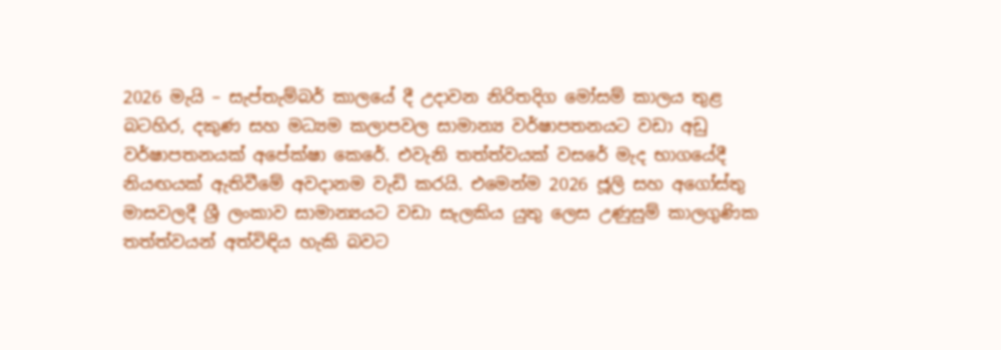2026 මැයි – සැප්තැම්බර් කාලයේ දී උදාවන නිරිතදිග මෝසම් කාලය තුළ බටහිර, දකුණ සහ මධ්‍යම කලාපවල සාමාන්‍ය වර්ෂාපතනයට වඩා අඩු වර්ෂාපතනයක් අපේක්ෂා කෙරේ. එවැනි තත්ත්වයක් වසරේ මැද භාගයේදී නියඟයක් ඇතිවීමේ අවදානම වැඩි කරයි. එමෙන්ම 2026 ජූලි සහ අගෝස්තු මාසවලදී ශ්‍රී ලංකාව සාමාන්‍යයට වඩා සැලකිය යුතු ලෙස උණුසුම් කාලගුණික තත්ත්වයන් අත්විඳිය හැකි බවට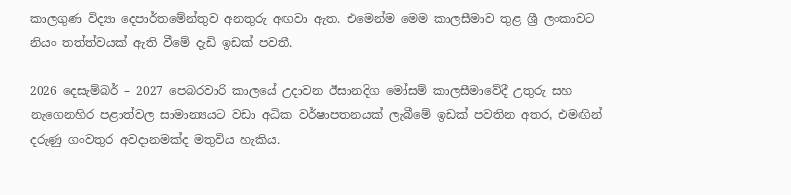කාලගුණ විද්‍යා දෙපාර්තමේන්තුව අනතුරු අඟවා ඇත. එමෙන්ම මෙම කාලසීමාව තුළ ශ්‍රී ලංකාවට නියං තත්ත්වයක් ඇති වීමේ දැඩි ඉඩක් පවතී.

2026 දෙසැම්බර් – 2027 පෙබරවාරි කාලයේ උදාවන ඊසානදිග මෝසම් කාලසීමාවේදී උතුරු සහ නැගෙනහිර පළාත්වල සාමාන්‍යයට වඩා අධික වර්ෂාපතනයක් ලැබීමේ ඉඩක් පවතින අතර, එමඟින් දරුණු ගංවතුර අවදානමක්ද මතුවිය හැකිය.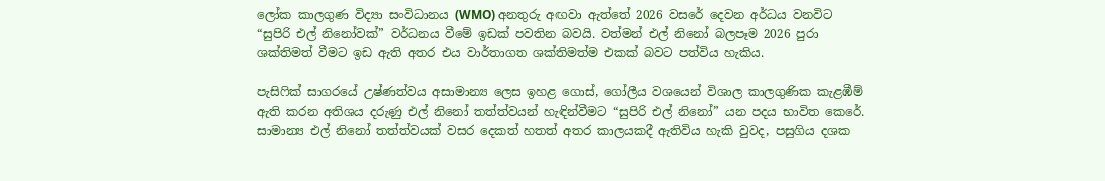ලෝක කාලගුණ විද්‍යා සංවිධානය (WMO) අනතුරු අඟවා ඇත්තේ 2026 වසරේ දෙවන අර්ධය වනවිට “සුපිරි එල් නිනෝවක්” වර්ධනය වීමේ ඉඩක් පවතින බවයි. වත්මන් එල් නිනෝ බලපෑම 2026 පුරා ශක්තිමත් වීමට ඉඩ ඇති අතර එය වාර්තාගත ශක්තිමත්ම එකක් බවට පත්විය හැකිය.

පැසිෆික් සාගරයේ උෂ්ණත්වය අසාමාන්‍ය ලෙස ඉහළ ගොස්, ගෝලීය වශයෙන් විශාල කාලගුණික කැළඹීම් ඇති කරන අතිශය දරුණු එල් නිනෝ තත්ත්වයන් හැඳින්වීමට “සුපිරි එල් නිනෝ” යන පදය භාවිත කෙරේ. සාමාන්‍ය එල් නිනෝ තත්ත්වයක් වසර දෙකත් හතත් අතර කාලයකදී ඇතිවිය හැකි වුවද, පසුගිය දශක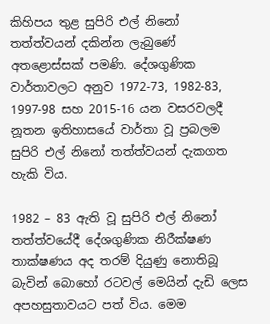කිහිපය තුළ සුපිරි එල් නිනෝ තත්ත්වයන් දකින්න ලැබුණේ අතළොස්සක් පමණි. දේශගුණික වාර්තාවලට අනුව 1972-73, 1982-83, 1997-98 සහ 2015-16 යන වසරවලදී නූතන ඉතිහාසයේ වාර්තා වූ ප්‍රබලම සුපිරි එල් නිනෝ තත්ත්වයන් දැකගත හැකි විය.

1982 – 83 ඇති වූ සුපිරි එල් නිනෝ තත්ත්වයේදී දේශගුණික නිරීක්ෂණ තාක්ෂණය අද තරම් දියුණු නොතිබූ බැවින් බොහෝ රටවල් මෙයින් දැඩි ලෙස අපහසුතාවයට පත් විය. මෙම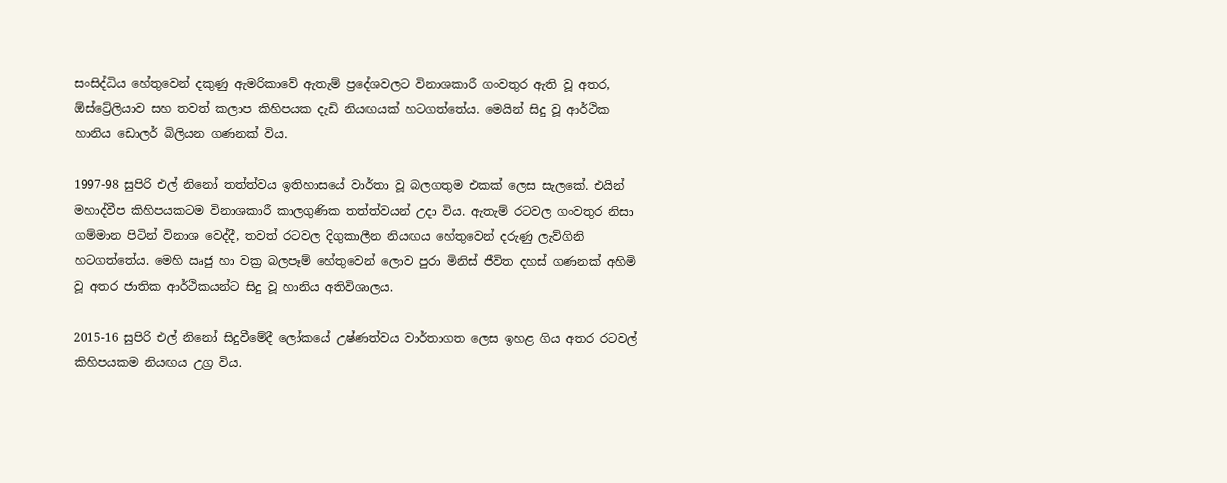සංසිද්ධිය හේතුවෙන් දකුණු ඇමරිකාවේ ඇතැම් ප්‍රදේශවලට විනාශකාරී ගංවතුර ඇති වූ අතර, ඕස්ට්‍රේලියාව සහ තවත් කලාප කිහිපයක දැඩි නියඟයක් හටගත්තේය. මෙයින් සිදු වූ ආර්ථික හානිය ඩොලර් බිලියන ගණනක් විය.

1997-98 සුපිරි එල් නිනෝ තත්ත්වය ඉතිහාසයේ වාර්තා වූ බලගතුම එකක් ලෙස සැලකේ. එයින් මහාද්වීප කිහිපයකටම විනාශකාරී කාලගුණික තත්ත්වයන් උදා විය. ඇතැම් රටවල ගංවතුර නිසා ගම්මාන පිටින් විනාශ වෙද්දී, තවත් රටවල දිගුකාලීන නියඟය හේතුවෙන් දරුණු ලැව්ගිනි හටගත්තේය. මෙහි ඍජු හා වක්‍ර බලපෑම් හේතුවෙන් ලොව පුරා මිනිස් ජීවිත දහස් ගණනක් අහිමි වූ අතර ජාතික ආර්ථිකයන්ට සිදු වූ හානිය අතිවිශාලය.

2015-16 සුපිරි එල් නිනෝ සිදුවීමේදී ලෝකයේ උෂ්ණත්වය වාර්තාගත ලෙස ඉහළ ගිය අතර රටවල් කිහිපයකම නියඟය උග්‍ර විය.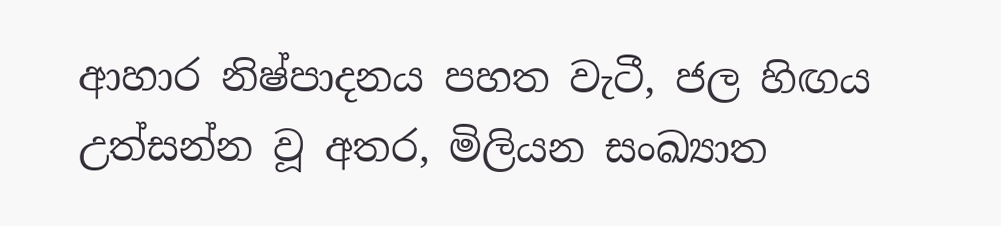ආහාර නිෂ්පාදනය පහත වැටී, ජල හිඟය උත්සන්න වූ අතර, මිලියන සංඛ්‍යාත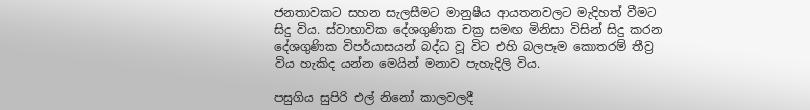ජනතාවකට සහන සැලසීමට මානුෂීය ආයතනවලට මැදිහත් වීමට සිදු විය. ස්වාභාවික දේශගුණික චක්‍ර සමඟ මිනිසා විසින් සිදු කරන දේශගුණික විපර්යාසයන් බද්ධ වූ විට එහි බලපෑම කොතරම් තීව්‍ර විය හැකිද යන්න මෙයින් මනාව පැහැදිලි විය.

පසුගිය සුපිරි එල් නිනෝ කාලවලදී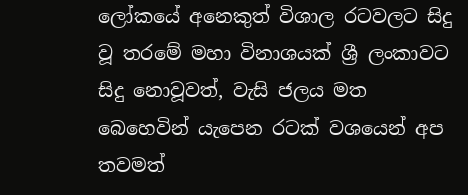ලෝකයේ අනෙකුත් විශාල රටවලට සිදු වූ තරමේ මහා විනාශයක් ශ්‍රී ලංකාවට සිදු නොවූවත්, වැසි ජලය මත බෙහෙවින් යැපෙන රටක් වශයෙන් අප තවමත්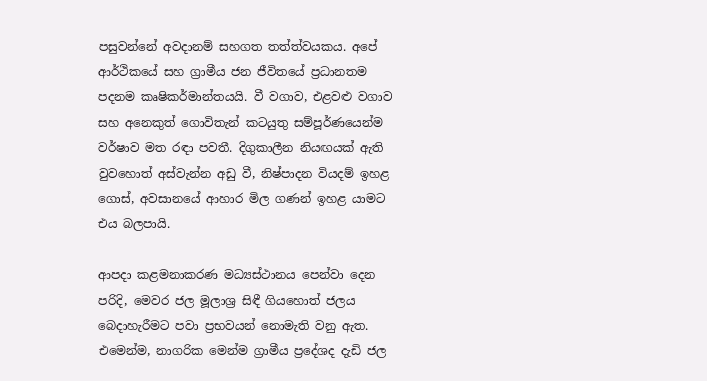පසුවන්නේ අවදානම් සහගත තත්ත්වයකය. අපේ ආර්ථිකයේ සහ ග්‍රාමීය ජන ජීවිතයේ ප්‍රධානතම පදනම කෘෂිකර්මාන්තයයි. වී වගාව, එළවළු වගාව සහ අනෙකුත් ගොවිතැන් කටයුතු සම්පූර්ණයෙන්ම වර්ෂාව මත රඳා පවතී. දිගුකාලීන නියඟයක් ඇති වුවහොත් අස්වැන්න අඩු වී, නිෂ්පාදන වියදම් ඉහළ ගොස්, අවසානයේ ආහාර මිල ගණන් ඉහළ යාමට එය බලපායි.

ආපදා කළමනාකරණ මධ්‍යස්ථානය පෙන්වා දෙන පරිදි, මෙවර ජල මූලාශ්‍ර සිඳී ගියහොත් ජලය බෙදාහැරීමට පවා ප්‍රභවයන් නොමැති වනු ඇත. එමෙන්ම, නාගරික මෙන්ම ග්‍රාමීය ප්‍රදේශද දැඩි ජල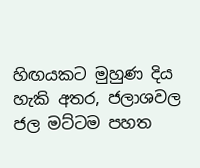හිඟයකට මුහුණ දිය හැකි අතර, ජලාශවල ජල මට්ටම පහත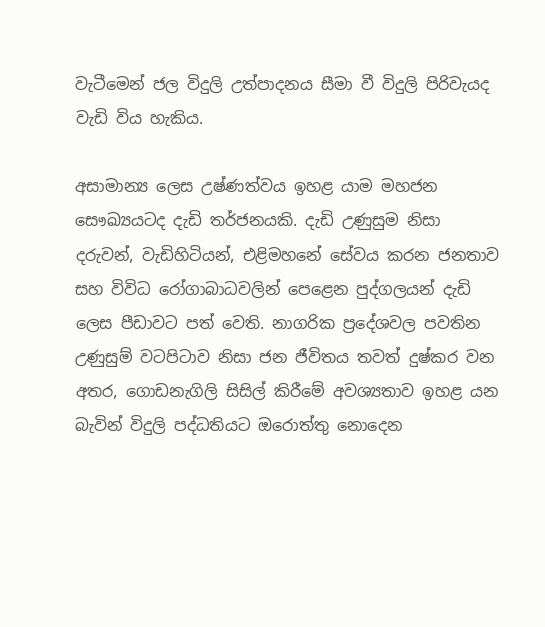වැටීමෙන් ජල විදුලි උත්පාදනය සීමා වී විදුලි පිරිවැයද වැඩි විය හැකිය.

අසාමාන්‍ය ලෙස උෂ්ණත්වය ඉහළ යාම මහජන සෞඛ්‍යයටද දැඩි තර්ජනයකි. දැඩි උණුසුම නිසා දරුවන්, වැඩිහිටියන්, එළිමහනේ සේවය කරන ජනතාව සහ විවිධ රෝගාබාධවලින් පෙළෙන පුද්ගලයන් දැඩි ලෙස පීඩාවට පත් වෙති. නාගරික ප්‍රදේශවල පවතින උණුසුම් වටපිටාව නිසා ජන ජීවිතය තවත් දුෂ්කර වන අතර, ගොඩනැගිලි සිසිල් කිරීමේ අවශ්‍යතාව ඉහළ යන බැවින් විදුලි පද්ධතියට ඔරොත්තු නොදෙන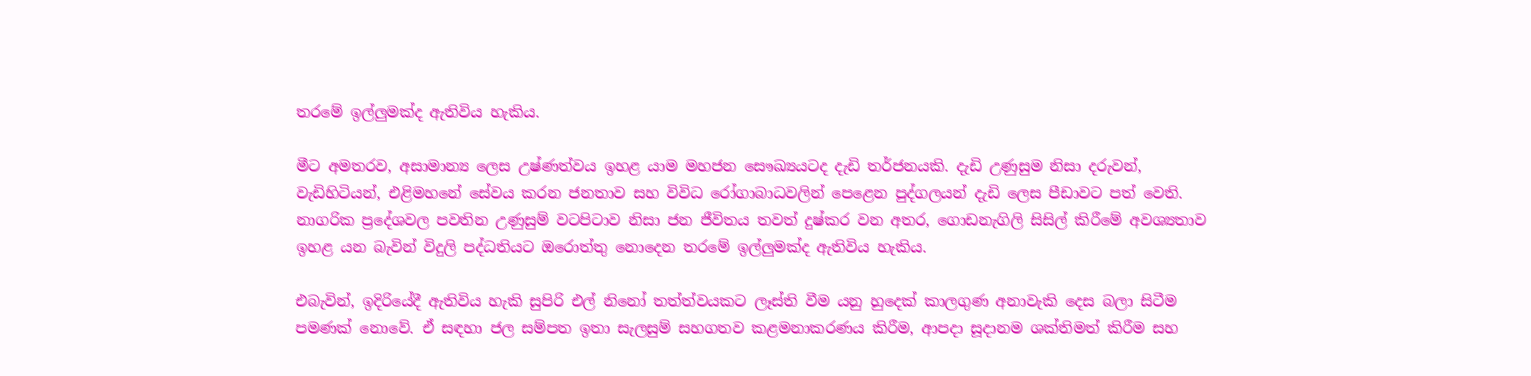තරමේ ඉල්ලුමක්ද ඇතිවිය හැකිය.

මීට අමතරව, අසාමාන්‍ය ලෙස උෂ්ණත්වය ඉහළ යාම මහජන සෞඛ්‍යයටද දැඩි තර්ජනයකි. දැඩි උණුසුම නිසා දරුවන්, වැඩිහිටියන්, එළිමහනේ සේවය කරන ජනතාව සහ විවිධ රෝගාබාධවලින් පෙළෙන පුද්ගලයන් දැඩි ලෙස පීඩාවට පත් වෙති. නාගරික ප්‍රදේශවල පවතින උණුසුම් වටපිටාව නිසා ජන ජීවිතය තවත් දුෂ්කර වන අතර, ගොඩනැගිලි සිසිල් කිරීමේ අවශ්‍යතාව ඉහළ යන බැවින් විදුලි පද්ධතියට ඔරොත්තු නොදෙන තරමේ ඉල්ලුමක්ද ඇතිවිය හැකිය.

එබැවින්, ඉදිරියේදී ඇතිවිය හැකි සුපිරි එල් නිනෝ තත්ත්වයකට ලෑස්ති වීම යනු හුදෙක් කාලගුණ අනාවැකි දෙස බලා සිටීම පමණක් නොවේ. ඒ සඳහා ජල සම්පත ඉතා සැලසුම් සහගතව කළමනාකරණය කිරීම, ආපදා සූදානම ශක්තිමත් කිරීම සහ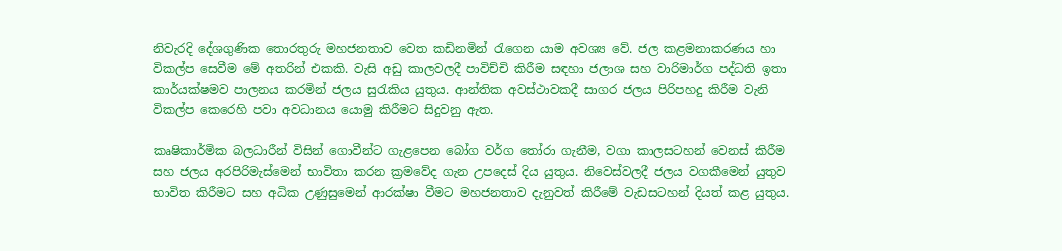නිවැරදි දේශගුණික තොරතුරු මහජනතාව වෙත කඩිනමින් රැගෙන යාම අවශ්‍ය වේ. ජල කළමනාකරණය හා විකල්ප සෙවීම මේ අතරින් එකකි. වැසි අඩු කාලවලදී පාවිච්චි කිරීම සඳහා ජලාශ සහ වාරිමාර්ග පද්ධති ඉතා කාර්යක්ෂමව පාලනය කරමින් ජලය සුරැකිය යුතුය. ආන්තික අවස්ථාවකදී සාගර ජලය පිරිපහදු කිරීම වැනි විකල්ප කෙරෙහි පවා අවධානය යොමු කිරීමට සිදුවනු ඇත.

කෘෂිකාර්මික බලධාරීන් විසින් ගොවීන්ට ගැළපෙන බෝග වර්ග තෝරා ගැනීම, වගා කාලසටහන් වෙනස් කිරීම සහ ජලය අරපිරිමැස්මෙන් භාවිතා කරන ක්‍රමවේද ගැන උපදෙස් දිය යුතුය. නිවෙස්වලදී ජලය වගකීමෙන් යුතුව භාවිත කිරීමට සහ අධික උණුසුමෙන් ආරක්ෂා වීමට මහජනතාව දැනුවත් කිරීමේ වැඩසටහන් දියත් කළ යුතුය.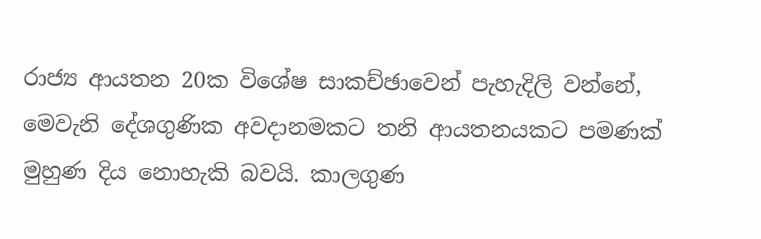රාජ්‍ය ආයතන 20ක විශේෂ සාකච්ඡාවෙන් පැහැදිලි වන්නේ, මෙවැනි දේශගුණික අවදානමකට තනි ආයතනයකට පමණක් මුහුණ දිය නොහැකි බවයි. කාලගුණ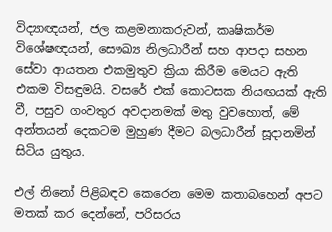විද්‍යාඥයන්, ජල කළමනාකරුවන්, කෘෂිකර්ම විශේෂඥයන්, සෞඛ්‍ය නිලධාරීන් සහ ආපදා සහන සේවා ආයතන එකමුතුව ක්‍රියා කිරීම මෙයට ඇති එකම විසඳුමයි. වසරේ එක් කොටසක නියඟයක් ඇති වී, පසුව ගංවතුර අවදානමක් මතු වුවහොත්, මේ අන්තයන් දෙකටම මුහුණ දීමට බලධාරීන් සූදානමින් සිටිය යුතුය.

එල් නිනෝ පිළිබඳව කෙරෙන මෙම කතාබහෙන් අපට මතක් කර දෙන්නේ, පරිසරය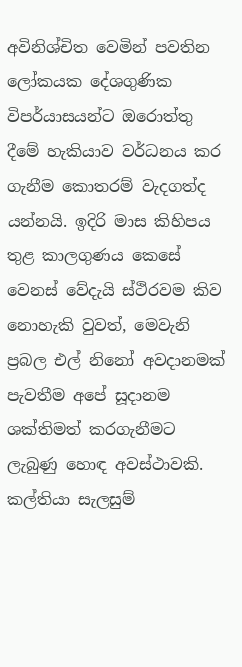අවිනිශ්චිත වෙමින් පවතින ලෝකයක දේශගුණික විපර්යාසයන්ට ඔරොත්තු දීමේ හැකියාව වර්ධනය කර ගැනීම කොතරම් වැදගත්ද යන්නයි. ඉදිරි මාස කිහිපය තුළ කාලගුණය කෙසේ වෙනස් වේදැයි ස්ථිරවම කිව නොහැකි වුවත්, මෙවැනි ප්‍රබල එල් නිනෝ අවදානමක් පැවතීම අපේ සූදානම ශක්තිමත් කරගැනීමට ලැබුණු හොඳ අවස්ථාවකි. කල්තියා සැලසුම්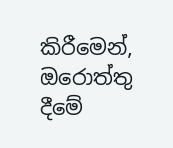කිරීමෙන්, ඔරොත්තු දීමේ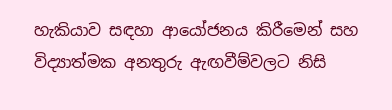හැකියාව සඳහා ආයෝජනය කිරීමෙන් සහ විද්‍යාත්මක අනතුරු ඇඟවීම්වලට නිසි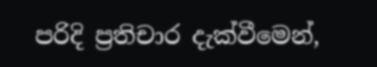පරිදි ප්‍රතිචාර දැක්වීමෙන්,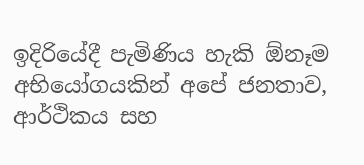ඉදිරියේදී පැමිණිය හැකි ඕනෑම අභියෝගයකින් අපේ ජනතාව, ආර්ථිකය සහ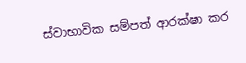ස්වාභාවික සම්පත් ආරක්ෂා කර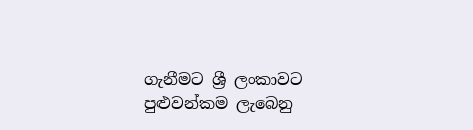ගැනීමට ශ්‍රී ලංකාවට පුළුවන්කම ලැබෙනු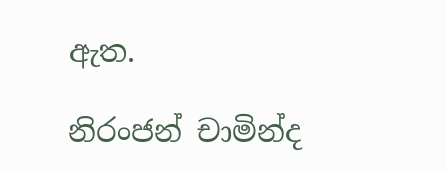ඇත.

නිරංජන් චාමින්ද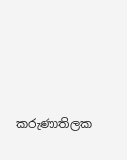කරුණාතිලක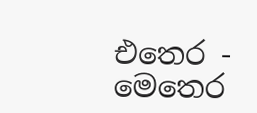එතෙර - මෙතෙර